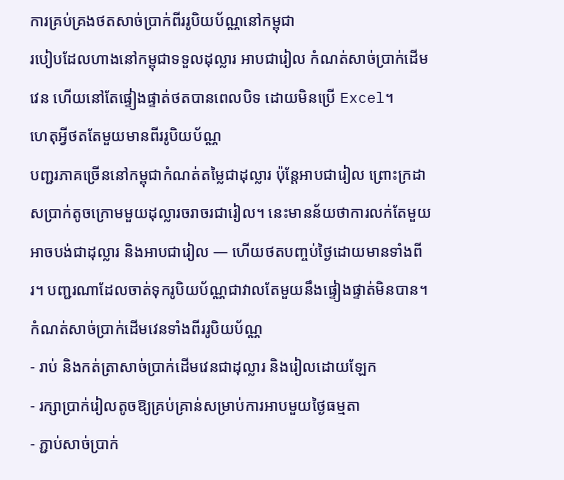ការគ្រប់គ្រងថតសាច់ប្រាក់ពីររូបិយប័ណ្ណនៅកម្ពុជា
របៀបដែលហាងនៅកម្ពុជាទទួលដុល្លារ អាបជារៀល កំណត់សាច់ប្រាក់ដើមវេន ហើយនៅតែផ្ទៀងផ្ទាត់ថតបានពេលបិទ ដោយមិនប្រើ Excel។
ហេតុអ្វីថតតែមួយមានពីររូបិយប័ណ្ណ
បញ្ជរភាគច្រើននៅកម្ពុជាកំណត់តម្លៃជាដុល្លារ ប៉ុន្តែអាបជារៀល ព្រោះក្រដាសប្រាក់តូចក្រោមមួយដុល្លារចរាចរជារៀល។ នេះមានន័យថាការលក់តែមួយអាចបង់ជាដុល្លារ និងអាបជារៀល — ហើយថតបញ្ចប់ថ្ងៃដោយមានទាំងពីរ។ បញ្ជរណាដែលចាត់ទុករូបិយប័ណ្ណជាវាលតែមួយនឹងផ្ទៀងផ្ទាត់មិនបាន។
កំណត់សាច់ប្រាក់ដើមវេនទាំងពីររូបិយប័ណ្ណ
- រាប់ និងកត់ត្រាសាច់ប្រាក់ដើមវេនជាដុល្លារ និងរៀលដោយឡែក
- រក្សាប្រាក់រៀលតូចឱ្យគ្រប់គ្រាន់សម្រាប់ការអាបមួយថ្ងៃធម្មតា
- ភ្ជាប់សាច់ប្រាក់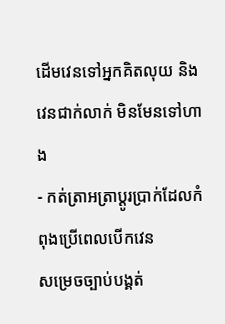ដើមវេនទៅអ្នកគិតលុយ និងវេនជាក់លាក់ មិនមែនទៅហាង
- កត់ត្រាអត្រាប្តូរប្រាក់ដែលកំពុងប្រើពេលបើកវេន
សម្រេចច្បាប់បង្គត់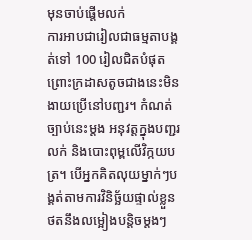មុនចាប់ផ្តើមលក់
ការអាបជារៀលជាធម្មតាបង្គត់ទៅ 100 រៀលជិតបំផុត ព្រោះក្រដាសតូចជាងនេះមិនងាយប្រើនៅបញ្ជរ។ កំណត់ច្បាប់នេះម្តង អនុវត្តក្នុងបញ្ជរលក់ និងបោះពុម្ពលើវិក្កយបត្រ។ បើអ្នកគិតលុយម្នាក់ៗបង្គត់តាមការវិនិច្ឆ័យផ្ទាល់ខ្លួន ថតនឹងលម្អៀងបន្តិចម្តងៗ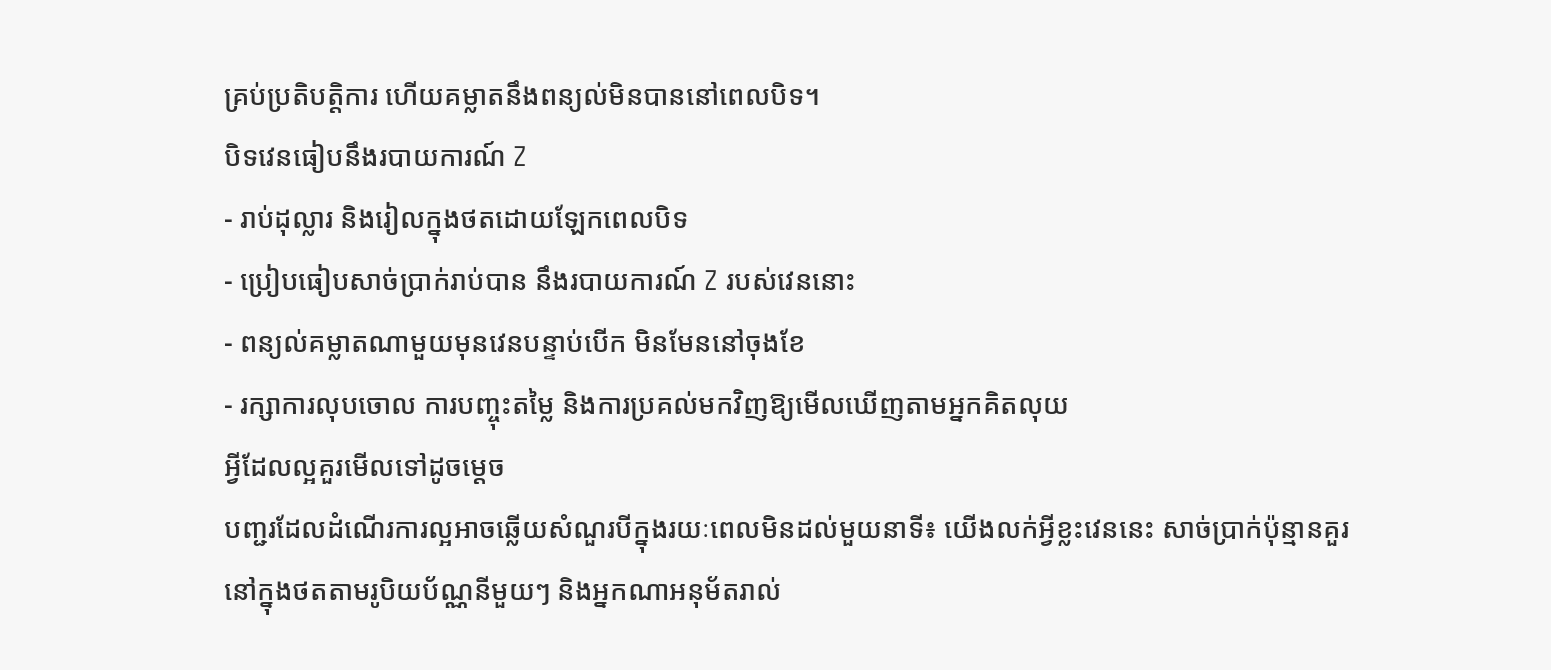គ្រប់ប្រតិបត្តិការ ហើយគម្លាតនឹងពន្យល់មិនបាននៅពេលបិទ។
បិទវេនធៀបនឹងរបាយការណ៍ Z
- រាប់ដុល្លារ និងរៀលក្នុងថតដោយឡែកពេលបិទ
- ប្រៀបធៀបសាច់ប្រាក់រាប់បាន នឹងរបាយការណ៍ Z របស់វេននោះ
- ពន្យល់គម្លាតណាមួយមុនវេនបន្ទាប់បើក មិនមែននៅចុងខែ
- រក្សាការលុបចោល ការបញ្ចុះតម្លៃ និងការប្រគល់មកវិញឱ្យមើលឃើញតាមអ្នកគិតលុយ
អ្វីដែលល្អគួរមើលទៅដូចម្តេច
បញ្ជរដែលដំណើរការល្អអាចឆ្លើយសំណួរបីក្នុងរយៈពេលមិនដល់មួយនាទី៖ យើងលក់អ្វីខ្លះវេននេះ សាច់ប្រាក់ប៉ុន្មានគួរនៅក្នុងថតតាមរូបិយប័ណ្ណនីមួយៗ និងអ្នកណាអនុម័តរាល់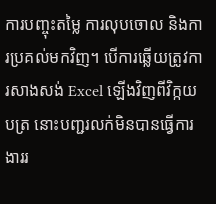ការបញ្ចុះតម្លៃ ការលុបចោល និងការប្រគល់មកវិញ។ បើការឆ្លើយត្រូវការសាងសង់ Excel ឡើងវិញពីវិក្កយបត្រ នោះបញ្ជរលក់មិនបានធ្វើការងាររ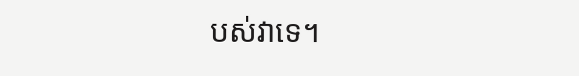បស់វាទេ។